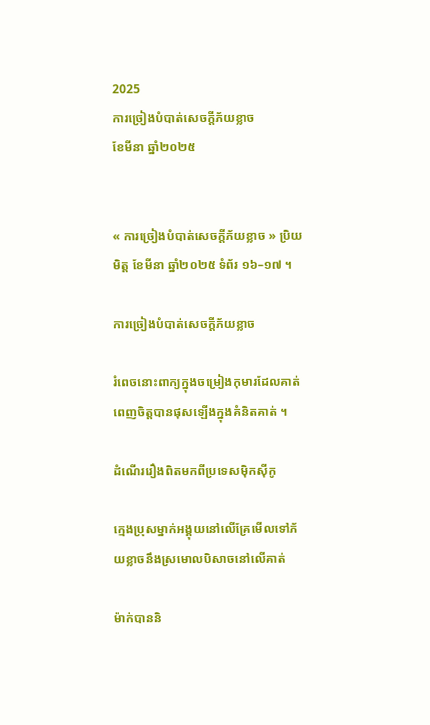2025
ការច្រៀងបំបាត់សេចក្តីភ័យខ្លាច
ខែមីនា ឆ្នាំ២០២៥


« ការច្រៀងបំបាត់សេចក្តីភ័យខ្លាច » ប្រិយមិត្ត ខែមីនា ឆ្នាំ២០២៥ ទំព័រ ១៦–១៧ ។

ការច្រៀងបំបាត់សេចក្តីភ័យខ្លាច

រំពេចនោះពាក្យក្នុងចម្រៀងកុមារដែលគាត់ពេញចិត្តបានផុសឡើងក្នុងគំនិតគាត់ ។

ដំណើររឿងពិតមកពីប្រទេសម៉ិកស៊ីកូ

ក្មេងប្រុសម្នាក់អង្គុយនៅលើគ្រែមើលទៅភ័យខ្លាចនឹងស្រមោលបិសាចនៅលើគាត់

ម៉ាក់បាននិ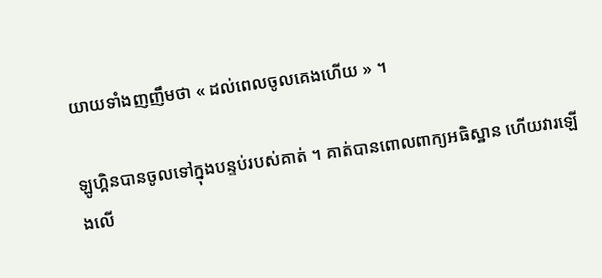យាយទាំងញញឹមថា « ដល់ពេលចូលគេងហើយ » ។

ឡូហ្គិនបានចូលទៅក្នុងបន្ទប់របស់គាត់ ។ គាត់បានពោលពាក្យអធិស្ឋាន ហើយវារឡើងលើ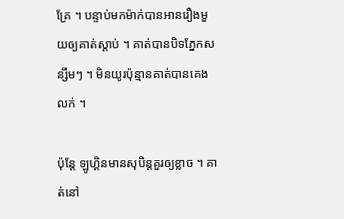គ្រែ ។ បន្ទាប់មកម៉ាក់បានអានរឿងមួយឲ្យគាត់ស្តាប់ ។ គាត់បានបិទភ្នែកសន្សឹមៗ ។ មិនយូរប៉ុន្មានគាត់បានគេងលក់ ។

ប៉ុន្តែ ឡូហ្គិនមានសុបិន្តគួរឲ្យខ្លាច ។ គាត់នៅ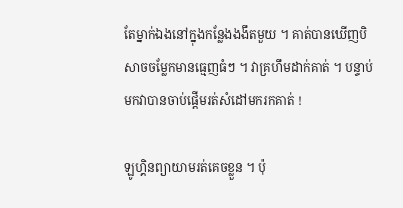តែម្នាក់ឯងនៅក្នុងកន្លែងងងឹតមួយ ។ គាត់បានឃើញបិសាចចម្លែកមានធ្មេញធំៗ ។ វាគ្រហឹមដាក់គាត់ ។ បន្ទាប់មកវាបានចាប់ផ្តើមរត់សំដៅមករកគាត់ !

ឡូហ្គិនព្យាយាមរត់គេចខ្លួន ។ ប៉ុ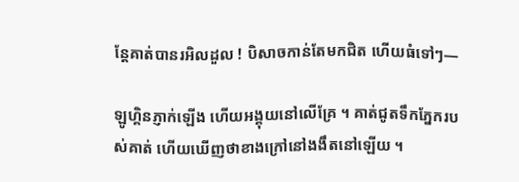ន្តែគាត់បានរអិលដួល ! បិសាចកាន់តែមកជិត ហើយធំទៅៗ—

ឡូហ្គិនភ្ញាក់ឡើង ហើយអង្គុយនៅលើគ្រែ ។ គាត់ជូតទឹកភ្នែករបស់គាត់ ហើយឃើញថាខាងក្រៅនៅងងឹតនៅឡើយ ។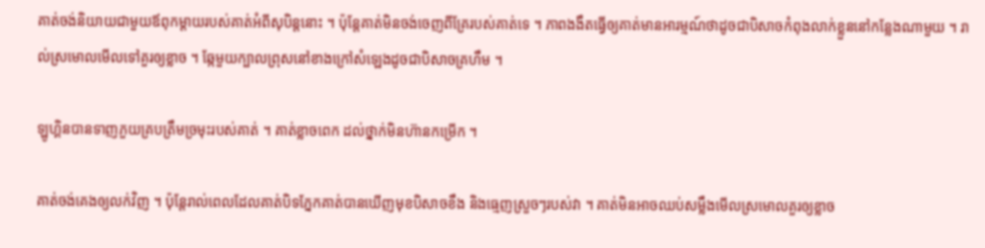គាត់ចង់និយាយជាមួយឪពុកម្តាយរបស់គាត់អំពីសុបិន្តនោះ ។ ប៉ុន្តែគាត់មិនចង់ចេញពីគ្រែរបស់គាត់ទេ ។ ភាពងងឹតធ្វើឲ្យគាត់មានអារម្មណ៍ថាដូចជាបិសាចកំពុងលាក់ខ្លួននៅកន្លែងណាមួយ ។ រាល់ស្រមោលមើលទៅគួរឲ្យខ្លាច ។ ឆ្កែមួយក្បាលព្រុសនៅខាងក្រៅសំឡេងដូចជាបិសាចគ្រហឹម ។

ឡូហ្គិនបានទាញភួយគ្របត្រឹមច្រមុះរបស់គាត់ ។ គាត់ខ្លាចពេក ដល់ថ្នាក់មិនហ៊ានកម្រើក ។

គាត់ចង់គេងឲ្យលក់វិញ ។ ប៉ុន្តែរាល់ពេលដែលគាត់បិទភ្នែកគាត់បានឃើញមុខបិសាចខឹង និងធ្មេញស្រួចៗរបស់វា ។ គាត់មិនអាចឈប់សម្លឹងមើលស្រមោលគួរឲ្យខ្លាច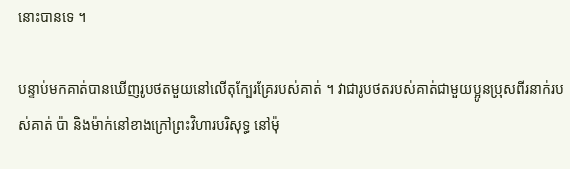នោះបានទេ ។

បន្ទាប់មកគាត់បានឃើញរូបថតមួយនៅលើតុក្បែរគ្រែរបស់គាត់ ។ វាជារូបថតរបស់គាត់ជាមួយប្អូនប្រុសពីរនាក់របស់គាត់ ប៉ា និងម៉ាក់នៅខាងក្រៅព្រះវិហារបរិសុទ្ធ នៅម៉ុ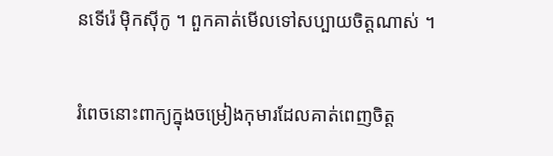នទើរ៉េ ម៉ិកស៊ីកូ ។ ពួកគាត់មើលទៅសប្បាយចិត្តណាស់ ។

រំពេចនោះពាក្យក្នុងចម្រៀងកុមារដែលគាត់ពេញចិត្ត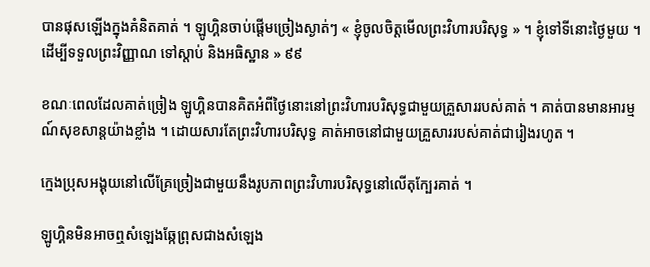បានផុសឡើងក្នុងគំនិតគាត់ ។ ឡូហ្គិនចាប់ផ្តើមច្រៀងស្ងាត់ៗ « ខ្ញុំចូលចិត្តមើលព្រះវិហារបរិសុទ្ធ » ។ ខ្ញុំទៅទីនោះថ្ងៃមួយ ។ ដើម្បីទទួលព្រះវិញ្ញាណ ទៅស្តាប់ និងអធិស្ឋាន » ៩៩

ខណៈពេលដែលគាត់ច្រៀង ឡូហ្គិនបានគិតអំពីថ្ងៃនោះនៅព្រះវិហារបរិសុទ្ធជាមួយគ្រួសាររបស់គាត់ ។ គាត់បានមានអារម្មណ៍សុខសាន្តយ៉ាងខ្លាំង ។ ដោយសារតែព្រះវិហារបរិសុទ្ធ គាត់អាចនៅជាមួយគ្រួសាររបស់គាត់ជារៀងរហូត ។

ក្មេងប្រុសអង្គុយនៅលើគ្រែច្រៀងជាមួយនឹងរូបភាពព្រះវិហារបរិសុទ្ធនៅលើតុក្បែរគាត់ ។

ឡូហ្គិនមិនអាចឮសំឡេងឆ្កែព្រុសជាងសំឡេង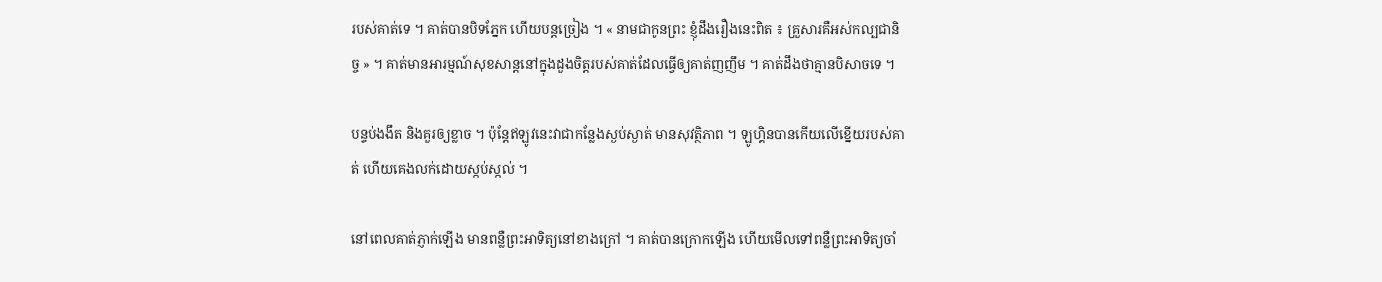របស់គាត់ទេ ។ គាត់បានបិទភ្នែក ហើយបន្តច្រៀង ។ « នាមជាកូនព្រះ ខ្ញុំដឹងរឿងនេះពិត ៖ គ្រួសារគឺអស់កល្បជានិច្ច » ។ គាត់មានអារម្មណ៍សុខសាន្តនៅក្នុងដួងចិត្តរបស់គាត់ដែលធ្វើឲ្យគាត់ញញឹម ។ គាត់ដឹងថាគ្មានបិសាចទេ ។

បន្ទប់ងងឹត និងគួរឲ្យខ្លាច ។ ប៉ុន្តែឥឡូវនេះវាជាកន្លែងស្ងប់ស្ងាត់ មានសុវត្ថិភាព ។ ឡូហ្គិនបានកើយលើខ្នើយរបស់គាត់ ហើយគេងលក់ដោយស្កប់ស្កល់ ។

នៅពេលគាត់ភ្ញាក់ឡើង មានពន្លឺព្រះអាទិត្យនៅខាងក្រៅ ។ គាត់បានក្រោកឡើង ហើយមើលទៅពន្លឺព្រះអាទិត្យចាំ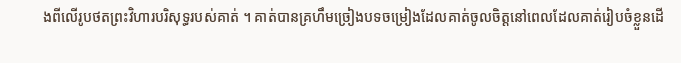ងពីលើរូបថតព្រះវិហារបរិសុទ្ធរបស់គាត់ ។ គាត់បានគ្រហឹមច្រៀងបទចម្រៀងដែលគាត់ចូលចិត្តនៅពេលដែលគាត់រៀបចំខ្លួនដើ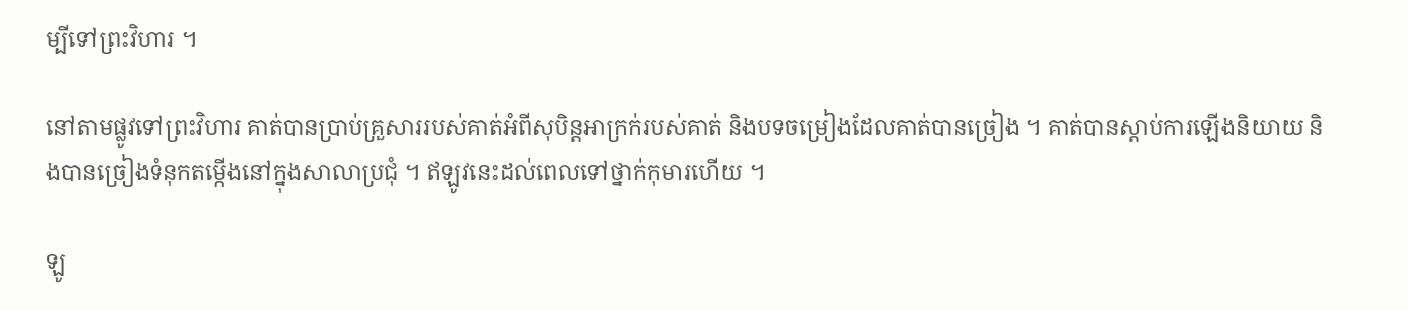ម្បីទៅព្រះវិហារ ។

នៅតាមផ្លូវទៅព្រះវិហារ គាត់បានប្រាប់គ្រួសាររបស់គាត់អំពីសុបិន្តអាក្រក់របស់គាត់ និងបទចម្រៀងដែលគាត់បានច្រៀង ។ គាត់បានស្តាប់ការឡើងនិយាយ និងបានច្រៀងទំនុកតម្កើងនៅក្នុងសាលាប្រជុំ ។ ឥឡូវនេះដល់ពេលទៅថ្នាក់កុមារហើយ ។

ឡូ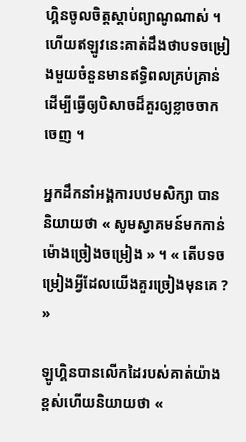ហ្គិនចូលចិត្តស្តាប់ព្យាណូណាស់ ។ ហើយឥឡូវនេះគាត់ដឹងថាបទចម្រៀងមួយចំនួនមានឥទ្ធិពលគ្រប់គ្រាន់ដើម្បីធ្វើឲ្យបិសាចដ៏គួរឲ្យខ្លាចចាកចេញ ។

អ្នកដឹកនាំអង្គការបឋមសិក្សា បាននិយាយថា « សូមស្វាគមន៍មកកាន់ម៉ោងច្រៀងចម្រៀង » ។ « តើបទចម្រៀងអ្វីដែលយើងគួរច្រៀងមុនគេ ? »

ឡូហ្គិនបានលើកដៃរបស់គាត់យ៉ាងខ្ពស់ហើយនិយាយថា «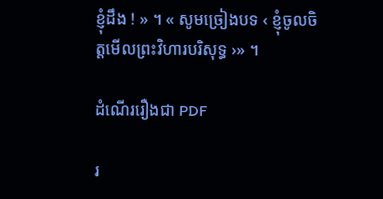ខ្ញុំដឹង ! » ។ « សូមច្រៀងបទ ‹ ខ្ញុំចូលចិត្តមើលព្រះវិហារបរិសុទ្ធ ›» ។

ដំណើររឿងជា PDF

រ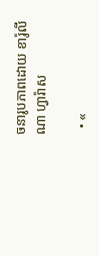ចនារូបភាពដោយ ខារ៉ូលីណា ហ្វារ៉ាស

  • «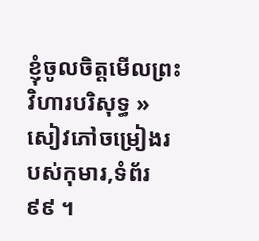ខ្ញុំចូលចិត្តមើលព្រះវិហារបរិសុទ្ធ » សៀវភៅចម្រៀងរបស់កុមារ,ទំព័រ ៩៩ ។